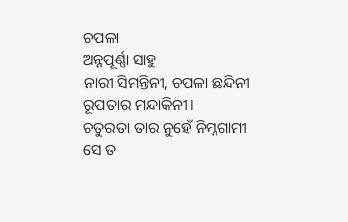ଚପଳା
ଅନ୍ନପୂର୍ଣ୍ଣା ସାହୁ
ନାରୀ ସିମନ୍ତିନୀ, ଚପଳା ଛନ୍ଦିନୀ
ରୂପତାର ମନ୍ଦାକିନୀ।
ଚତୁରତା ତାର ନୁହେଁ ନିମ୍ନଗାମୀ
ସେ ତ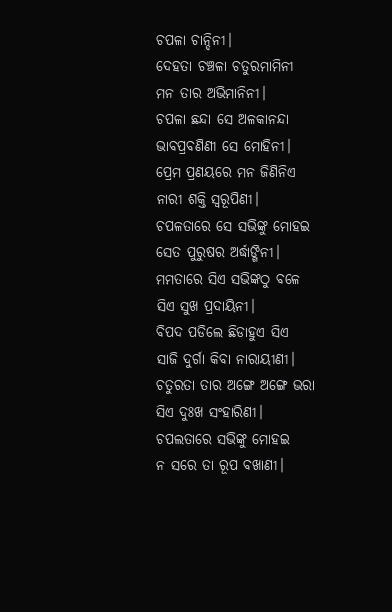ଚପଳା ଚାନ୍ଦିନୀ।
ଦେହତା ଚଞ୍ଚଳା ଚତୁରମାମିନୀ
ମନ ତାର ଅଭିମାନିନୀ।
ଚପଳା ଛନ୍ଦା ସେ ଅଳକାନନ୍ଦା
ଭାବପ୍ରବଣିଣୀ ସେ ମୋହିନୀ।
ପ୍ରେମ ପ୍ରଣୟରେ ମନ ଜିଣିନିଏ
ନାରୀ ଶକ୍ତି ସ୍ବରୂପିଣୀ।
ଚପଳତାରେ ସେ ସଭିଙ୍କୁ ମୋହଇ
ସେତ ପୁରୁଷର ଅର୍ଦ୍ଧାଙ୍ଗିନୀ।
ମମତାରେ ସିଏ ସଭିଙ୍କଠୁ ବଳେ
ସିଏ ସୁଖ ପ୍ରଦାୟିନୀ।
ବିପଦ ପଡିଲେ ଛିଡାହୁଏ ସିଏ
ସାଜି ଦୁର୍ଗା କିବା ନାରାୟୀଣୀ।
ଚତୁରତା ତାର ଅଙ୍ଗେ ଅଙ୍ଗେ ଭରା
ସିଏ ଦୁଃଖ ସଂହାରିଣୀ।
ଚପଲତାରେ ସଭିଙ୍କୁ ମୋହଇ
ନ ସରେ ତା ରୂପ ବଖାଣୀ।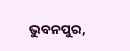ଭୁବନପୁର,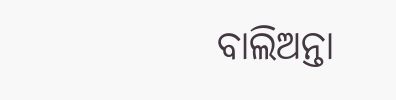ବାଲିଅନ୍ତା